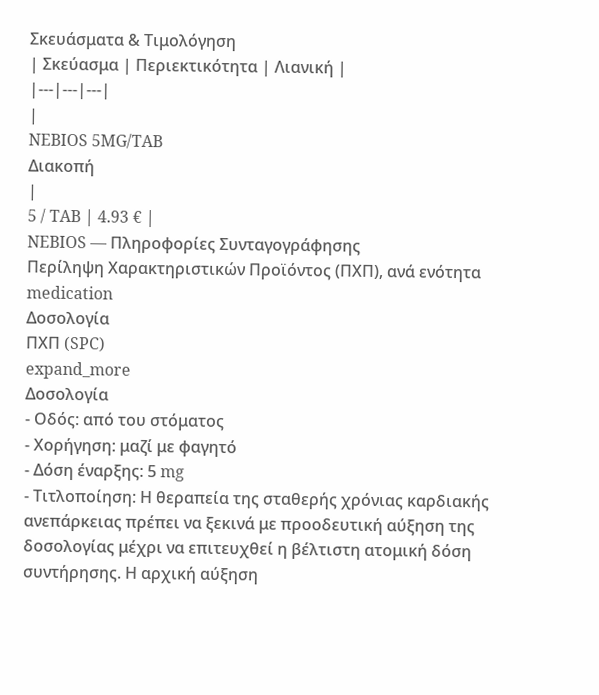Σκευάσματα & Τιμολόγηση
| Σκεύασμα | Περιεκτικότητα | Λιανική |
|---|---|---|
|
NEBIOS 5MG/TAB
Διακοπή
|
5 / TAB | 4.93 € |
NEBIOS — Πληροφορίες Συνταγογράφησης
Περίληψη Χαρακτηριστικών Προϊόντος (ΠΧΠ), ανά ενότητα
medication
Δοσολογία
ΠΧΠ (SPC)
expand_more
Δοσολογία
- Οδός: από του στόματος
- Χορήγηση: μαζί με φαγητό
- Δόση έναρξης: 5 mg
- Τιτλοποίηση: Η θεραπεία της σταθερής χρόνιας καρδιακής ανεπάρκειας πρέπει να ξεκινά με προοδευτική αύξηση της δοσολογίας μέχρι να επιτευχθεί η βέλτιστη ατομική δόση συντήρησης. Η αρχική αύξηση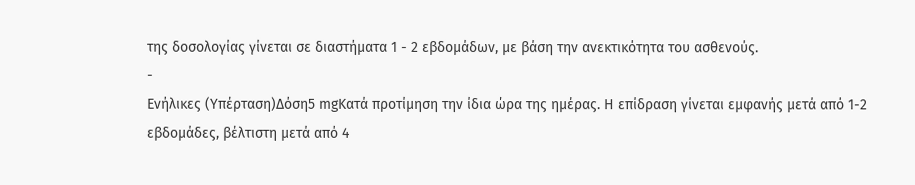της δοσολογίας γίνεται σε διαστήματα 1 - 2 εβδομάδων, με βάση την ανεκτικότητα του ασθενούς.
-
Ενήλικες (Υπέρταση)Δόση5 mgΚατά προτίμηση την ίδια ώρα της ημέρας. Η επίδραση γίνεται εμφανής μετά από 1-2 εβδομάδες, βέλτιστη μετά από 4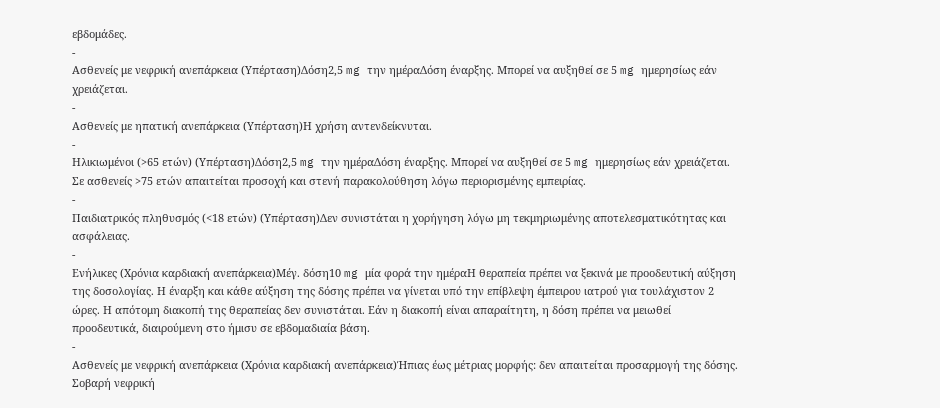εβδομάδες.
-
Ασθενείς με νεφρική ανεπάρκεια (Υπέρταση)Δόση2,5 mg την ημέραΔόση έναρξης. Μπορεί να αυξηθεί σε 5 mg ημερησίως εάν χρειάζεται.
-
Ασθενείς με ηπατική ανεπάρκεια (Υπέρταση)Η χρήση αντενδείκνυται.
-
Ηλικιωμένοι (>65 ετών) (Υπέρταση)Δόση2,5 mg την ημέραΔόση έναρξης. Μπορεί να αυξηθεί σε 5 mg ημερησίως εάν χρειάζεται. Σε ασθενείς >75 ετών απαιτείται προσοχή και στενή παρακολούθηση λόγω περιορισμένης εμπειρίας.
-
Παιδιατρικός πληθυσμός (<18 ετών) (Υπέρταση)Δεν συνιστάται η χορήγηση λόγω μη τεκμηριωμένης αποτελεσματικότητας και ασφάλειας.
-
Ενήλικες (Χρόνια καρδιακή ανεπάρκεια)Μέγ. δόση10 mg μία φορά την ημέραΗ θεραπεία πρέπει να ξεκινά με προοδευτική αύξηση της δοσολογίας. Η έναρξη και κάθε αύξηση της δόσης πρέπει να γίνεται υπό την επίβλεψη έμπειρου ιατρού για τουλάχιστον 2 ώρες. Η απότομη διακοπή της θεραπείας δεν συνιστάται. Εάν η διακοπή είναι απαραίτητη, η δόση πρέπει να μειωθεί προοδευτικά, διαιρούμενη στο ήμισυ σε εβδομαδιαία βάση.
-
Ασθενείς με νεφρική ανεπάρκεια (Χρόνια καρδιακή ανεπάρκεια)Ήπιας έως μέτριας μορφής: δεν απαιτείται προσαρμογή της δόσης. Σοβαρή νεφρική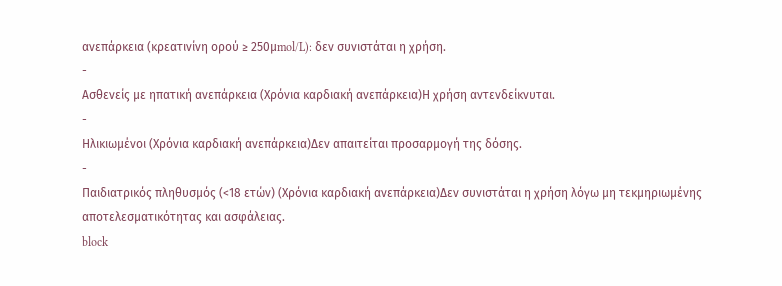ανεπάρκεια (κρεατινίνη ορού ≥ 250μmol/L): δεν συνιστάται η χρήση.
-
Ασθενείς με ηπατική ανεπάρκεια (Χρόνια καρδιακή ανεπάρκεια)Η χρήση αντενδείκνυται.
-
Ηλικιωμένοι (Χρόνια καρδιακή ανεπάρκεια)Δεν απαιτείται προσαρμογή της δόσης.
-
Παιδιατρικός πληθυσμός (<18 ετών) (Χρόνια καρδιακή ανεπάρκεια)Δεν συνιστάται η χρήση λόγω μη τεκμηριωμένης αποτελεσματικότητας και ασφάλειας.
block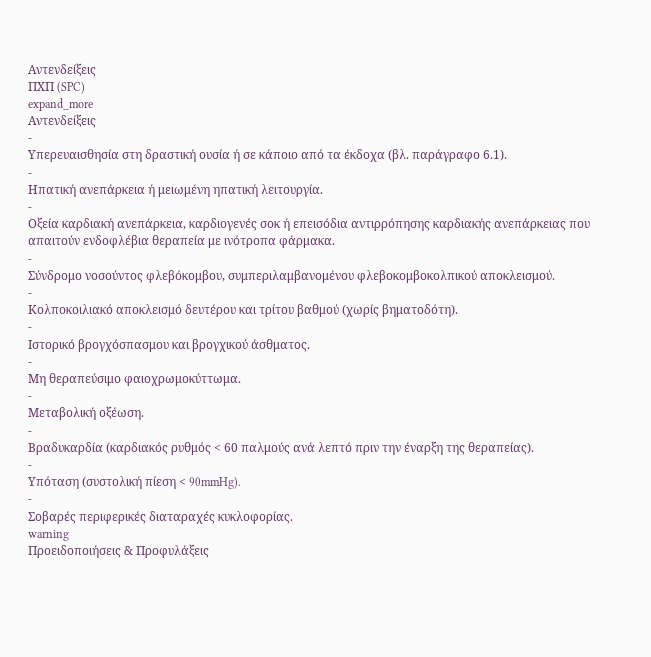Αντενδείξεις
ΠΧΠ (SPC)
expand_more
Αντενδείξεις
-
Υπερευαισθησία στη δραστική ουσία ή σε κάποιο από τα έκδοχα (βλ. παράγραφο 6.1).
-
Ηπατική ανεπάρκεια ή μειωμένη ηπατική λειτουργία.
-
Οξεία καρδιακή ανεπάρκεια, καρδιογενές σοκ ή επεισόδια αντιρρόπησης καρδιακής ανεπάρκειας που απαιτούν ενδοφλέβια θεραπεία με ινότροπα φάρμακα.
-
Σύνδρομο νοσούντος φλεβόκομβου, συμπεριλαμβανομένου φλεβοκομβοκολπικού αποκλεισμού.
-
Κολποκοιλιακό αποκλεισμό δευτέρου και τρίτου βαθμού (χωρίς βηματοδότη).
-
Ιστορικό βρογχόσπασμου και βρογχικού άσθματος.
-
Μη θεραπεύσιμο φαιοχρωμοκύττωμα.
-
Μεταβολική οξέωση.
-
Βραδυκαρδία (καρδιακός ρυθμός < 60 παλμούς ανά λεπτό πριν την έναρξη της θεραπείας).
-
Υπόταση (συστολική πίεση < 90mmHg).
-
Σοβαρές περιφερικές διαταραχές κυκλοφορίας.
warning
Προειδοποιήσεις & Προφυλάξεις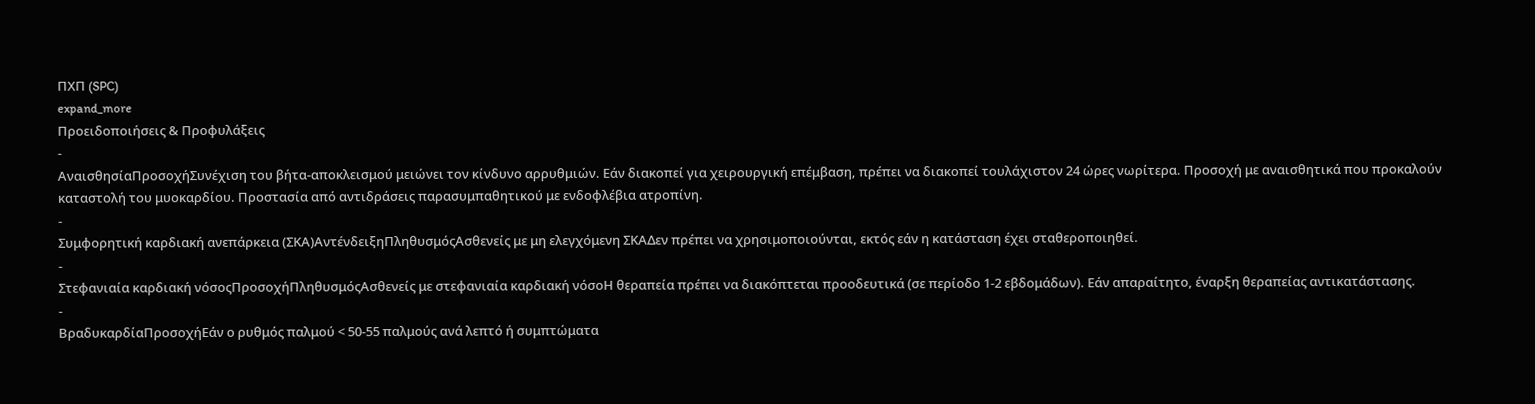ΠΧΠ (SPC)
expand_more
Προειδοποιήσεις & Προφυλάξεις
-
ΑναισθησίαΠροσοχήΣυνέχιση του βήτα-αποκλεισμού μειώνει τον κίνδυνο αρρυθμιών. Εάν διακοπεί για χειρουργική επέμβαση, πρέπει να διακοπεί τουλάχιστον 24 ώρες νωρίτερα. Προσοχή με αναισθητικά που προκαλούν καταστολή του μυοκαρδίου. Προστασία από αντιδράσεις παρασυμπαθητικού με ενδοφλέβια ατροπίνη.
-
Συμφορητική καρδιακή ανεπάρκεια (ΣΚΑ)ΑντένδειξηΠληθυσμόςΑσθενείς με μη ελεγχόμενη ΣΚΑΔεν πρέπει να χρησιμοποιούνται, εκτός εάν η κατάσταση έχει σταθεροποιηθεί.
-
Στεφανιαία καρδιακή νόσοςΠροσοχήΠληθυσμόςΑσθενείς με στεφανιαία καρδιακή νόσοΗ θεραπεία πρέπει να διακόπτεται προοδευτικά (σε περίοδο 1-2 εβδομάδων). Εάν απαραίτητο, έναρξη θεραπείας αντικατάστασης.
-
ΒραδυκαρδίαΠροσοχήΕάν ο ρυθμός παλμού < 50-55 παλμούς ανά λεπτό ή συμπτώματα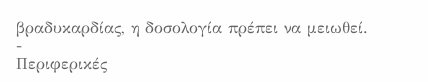βραδυκαρδίας, η δοσολογία πρέπει να μειωθεί.
-
Περιφερικές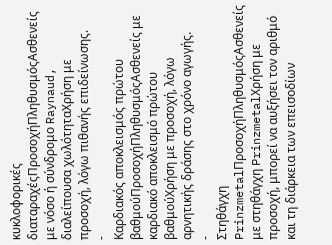κυκλοφορικές διαταραχέςΠροσοχήΠληθυσμόςΑσθενείς με νόσο ή σύνδρομο Raynaud, διαλείπουσα χωλότηταΧρήση με προσοχή, λόγω πιθανής επιδείνωσης.
-
Καρδιακός αποκλεισμός πρώτου βαθμούΠροσοχήΠληθυσμόςΑσθενείς με καρδιακό αποκλεισμό πρώτου βαθμούΧρήση με προσοχή, λόγω αρνητικής δράσης στο χρόνο αγωγής.
-
Στηθάγχη PrinzmetalΠροσοχήΠληθυσμόςΑσθενείς με στηθάγχη PrinzmetalΧρήση με προσοχή, μπορεί να αυξήσει τον αριθμό και τη διάρκεια των επεισοδίων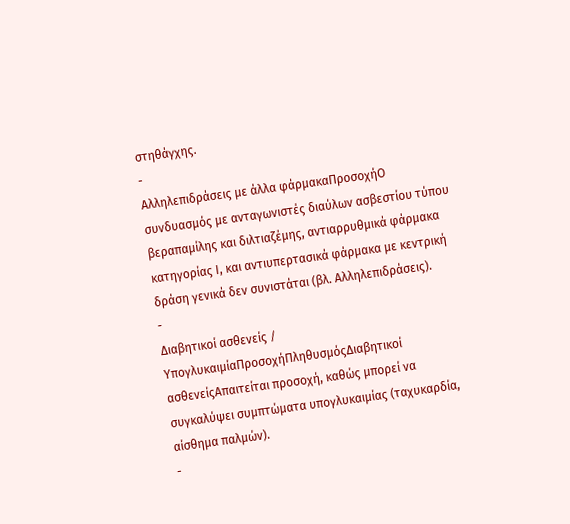στηθάγχης.
-
Αλληλεπιδράσεις με άλλα φάρμακαΠροσοχήΟ συνδυασμός με ανταγωνιστές διαύλων ασβεστίου τύπου βεραπαμίλης και διλτιαζέμης, αντιαρρυθμικά φάρμακα κατηγορίας Ι, και αντιυπερτασικά φάρμακα με κεντρική δράση γενικά δεν συνιστάται (βλ. Αλληλεπιδράσεις).
-
Διαβητικοί ασθενείς / ΥπογλυκαιμίαΠροσοχήΠληθυσμόςΔιαβητικοί ασθενείςΑπαιτείται προσοχή, καθώς μπορεί να συγκαλύψει συμπτώματα υπογλυκαιμίας (ταχυκαρδία, αίσθημα παλμών).
-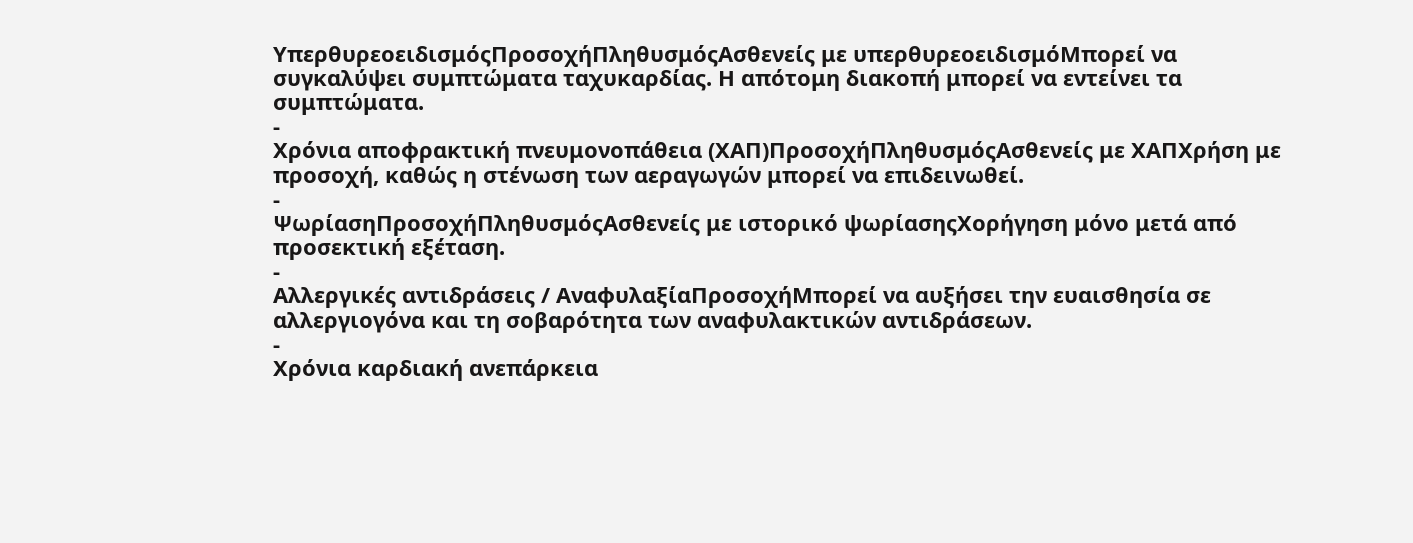ΥπερθυρεοειδισμόςΠροσοχήΠληθυσμόςΑσθενείς με υπερθυρεοειδισμόΜπορεί να συγκαλύψει συμπτώματα ταχυκαρδίας. Η απότομη διακοπή μπορεί να εντείνει τα συμπτώματα.
-
Χρόνια αποφρακτική πνευμονοπάθεια (ΧΑΠ)ΠροσοχήΠληθυσμόςΑσθενείς με ΧΑΠΧρήση με προσοχή, καθώς η στένωση των αεραγωγών μπορεί να επιδεινωθεί.
-
ΨωρίασηΠροσοχήΠληθυσμόςΑσθενείς με ιστορικό ψωρίασηςΧορήγηση μόνο μετά από προσεκτική εξέταση.
-
Αλλεργικές αντιδράσεις / ΑναφυλαξίαΠροσοχήΜπορεί να αυξήσει την ευαισθησία σε αλλεργιογόνα και τη σοβαρότητα των αναφυλακτικών αντιδράσεων.
-
Χρόνια καρδιακή ανεπάρκεια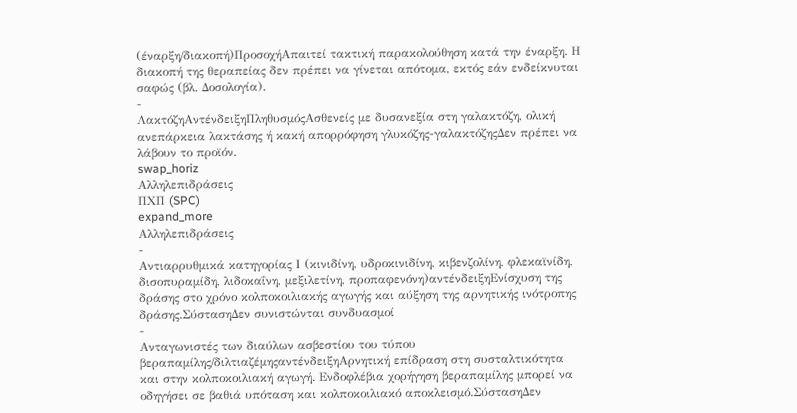(έναρξη/διακοπή)ΠροσοχήΑπαιτεί τακτική παρακολούθηση κατά την έναρξη. Η διακοπή της θεραπείας δεν πρέπει να γίνεται απότομα, εκτός εάν ενδείκνυται σαφώς (βλ. Δοσολογία).
-
ΛακτόζηΑντένδειξηΠληθυσμόςΑσθενείς με δυσανεξία στη γαλακτόζη, ολική ανεπάρκεια λακτάσης ή κακή απορρόφηση γλυκόζης-γαλακτόζηςΔεν πρέπει να λάβουν το προϊόν.
swap_horiz
Αλληλεπιδράσεις
ΠΧΠ (SPC)
expand_more
Αλληλεπιδράσεις
-
Αντιαρρυθμικά κατηγορίας Ι (κινιδίνη, υδροκινιδίνη, κιβενζολίνη, φλεκαϊνίδη, δισοπυραμίδη, λιδοκαΐνη, μεξιλετίνη, προπαφενόνη)αντένδειξηΕνίσχυση της δράσης στο χρόνο κολποκοιλιακής αγωγής και αύξηση της αρνητικής ινότροπης δράσης.ΣύστασηΔεν συνιστώνται συνδυασμοί
-
Ανταγωνιστές των διαύλων ασβεστίου του τύπου βεραπαμίλης/διλτιαζέμηςαντένδειξηΑρνητική επίδραση στη συσταλτικότητα και στην κολποκοιλιακή αγωγή. Ενδοφλέβια χορήγηση βεραπαμίλης μπορεί να οδηγήσει σε βαθιά υπόταση και κολποκοιλιακό αποκλεισμό.ΣύστασηΔεν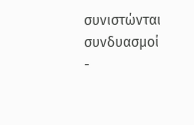συνιστώνται συνδυασμοί
-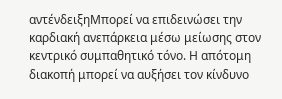αντένδειξηΜπορεί να επιδεινώσει την καρδιακή ανεπάρκεια μέσω μείωσης στον κεντρικό συμπαθητικό τόνο. Η απότομη διακοπή μπορεί να αυξήσει τον κίνδυνο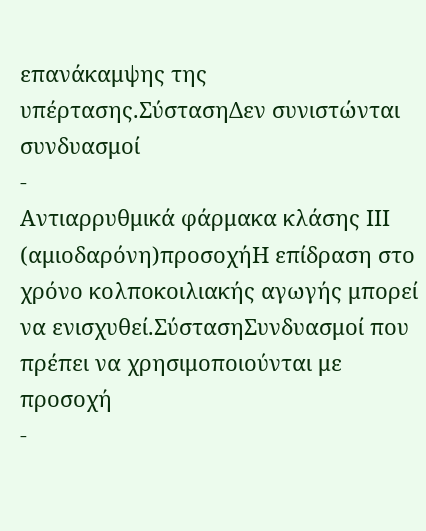επανάκαμψης της υπέρτασης.ΣύστασηΔεν συνιστώνται συνδυασμοί
-
Αντιαρρυθμικά φάρμακα κλάσης ΙΙΙ (αμιοδαρόνη)προσοχήΗ επίδραση στο χρόνο κολποκοιλιακής αγωγής μπορεί να ενισχυθεί.ΣύστασηΣυνδυασμοί που πρέπει να χρησιμοποιούνται με προσοχή
-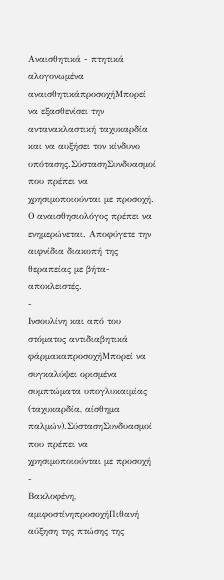Αναισθητικά - πτητικά αλογονωμένα αναισθητικάπροσοχήΜπορεί να εξασθενίσει την αντανακλαστική ταχυκαρδία και να αυξήσει τον κίνδυνο υπότασης.ΣύστασηΣυνδυασμοί που πρέπει να χρησιμοποιούνται με προσοχή. Ο αναισθησιολόγος πρέπει να ενημερώνεται. Αποφύγετε την αιφνίδια διακοπή της θεραπείας με βήτα-αποκλειστές.
-
Ινσουλίνη και από του στόματος αντιδιαβητικά φάρμακαπροσοχήΜπορεί να συγκαλύψει ορισμένα συμπτώματα υπογλυκαιμίας (ταχυκαρδία, αίσθημα παλμών).ΣύστασηΣυνδυασμοί που πρέπει να χρησιμοποιούνται με προσοχή
-
Βακλοφένη, αμιφοστίνηπροσοχήΠιθανή αύξηση της πτώσης της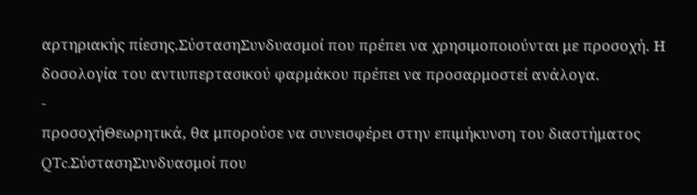αρτηριακής πίεσης.ΣύστασηΣυνδυασμοί που πρέπει να χρησιμοποιούνται με προσοχή. Η δοσολογία του αντιυπερτασικού φαρμάκου πρέπει να προσαρμοστεί ανάλογα.
-
προσοχήΘεωρητικά, θα μπορούσε να συνεισφέρει στην επιμήκυνση του διαστήματος QTc.ΣύστασηΣυνδυασμοί που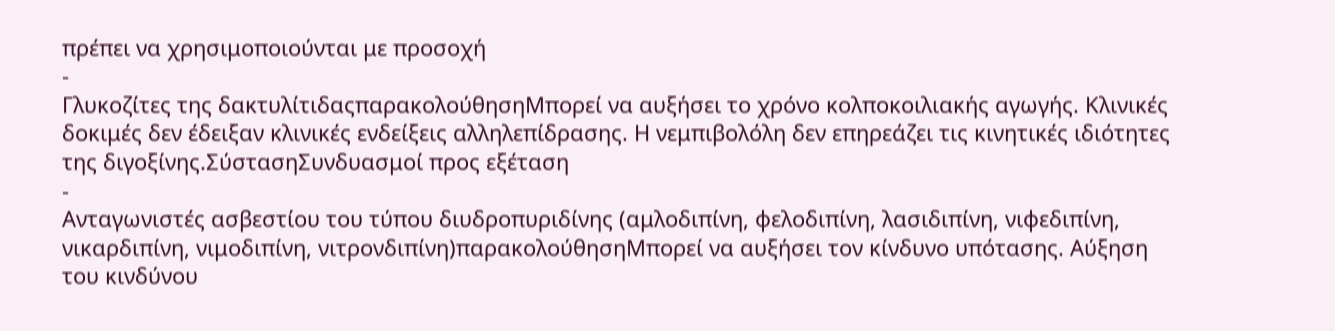πρέπει να χρησιμοποιούνται με προσοχή
-
Γλυκοζίτες της δακτυλίτιδαςπαρακολούθησηΜπορεί να αυξήσει το χρόνο κολποκοιλιακής αγωγής. Κλινικές δοκιμές δεν έδειξαν κλινικές ενδείξεις αλληλεπίδρασης. Η νεμπιβολόλη δεν επηρεάζει τις κινητικές ιδιότητες της διγοξίνης.ΣύστασηΣυνδυασμοί προς εξέταση
-
Ανταγωνιστές ασβεστίου του τύπου διυδροπυριδίνης (αμλοδιπίνη, φελοδιπίνη, λασιδιπίνη, νιφεδιπίνη, νικαρδιπίνη, νιμοδιπίνη, νιτρονδιπίνη)παρακολούθησηΜπορεί να αυξήσει τον κίνδυνο υπότασης. Αύξηση του κινδύνου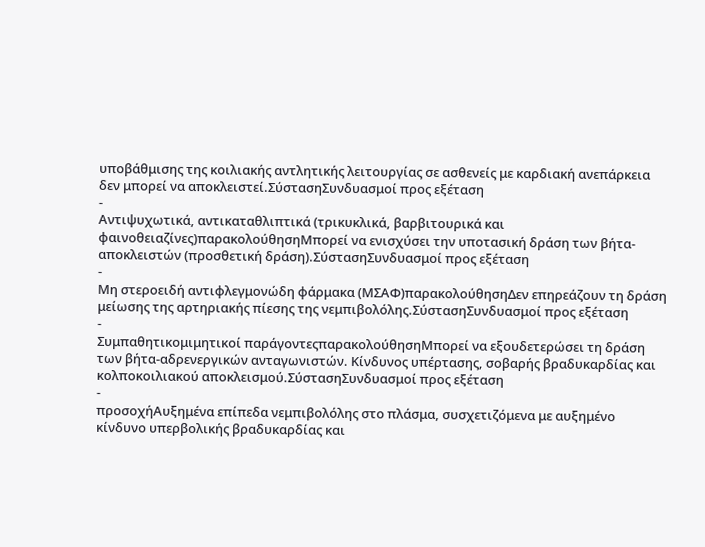υποβάθμισης της κοιλιακής αντλητικής λειτουργίας σε ασθενείς με καρδιακή ανεπάρκεια δεν μπορεί να αποκλειστεί.ΣύστασηΣυνδυασμοί προς εξέταση
-
Αντιψυχωτικά, αντικαταθλιπτικά (τρικυκλικά, βαρβιτουρικά και φαινοθειαζίνες)παρακολούθησηΜπορεί να ενισχύσει την υποτασική δράση των βήτα-αποκλειστών (προσθετική δράση).ΣύστασηΣυνδυασμοί προς εξέταση
-
Μη στεροειδή αντιφλεγμονώδη φάρμακα (ΜΣΑΦ)παρακολούθησηΔεν επηρεάζουν τη δράση μείωσης της αρτηριακής πίεσης της νεμπιβολόλης.ΣύστασηΣυνδυασμοί προς εξέταση
-
Συμπαθητικομιμητικοί παράγοντεςπαρακολούθησηΜπορεί να εξουδετερώσει τη δράση των βήτα-αδρενεργικών ανταγωνιστών. Κίνδυνος υπέρτασης, σοβαρής βραδυκαρδίας και κολποκοιλιακού αποκλεισμού.ΣύστασηΣυνδυασμοί προς εξέταση
-
προσοχήΑυξημένα επίπεδα νεμπιβολόλης στο πλάσμα, συσχετιζόμενα με αυξημένο κίνδυνο υπερβολικής βραδυκαρδίας και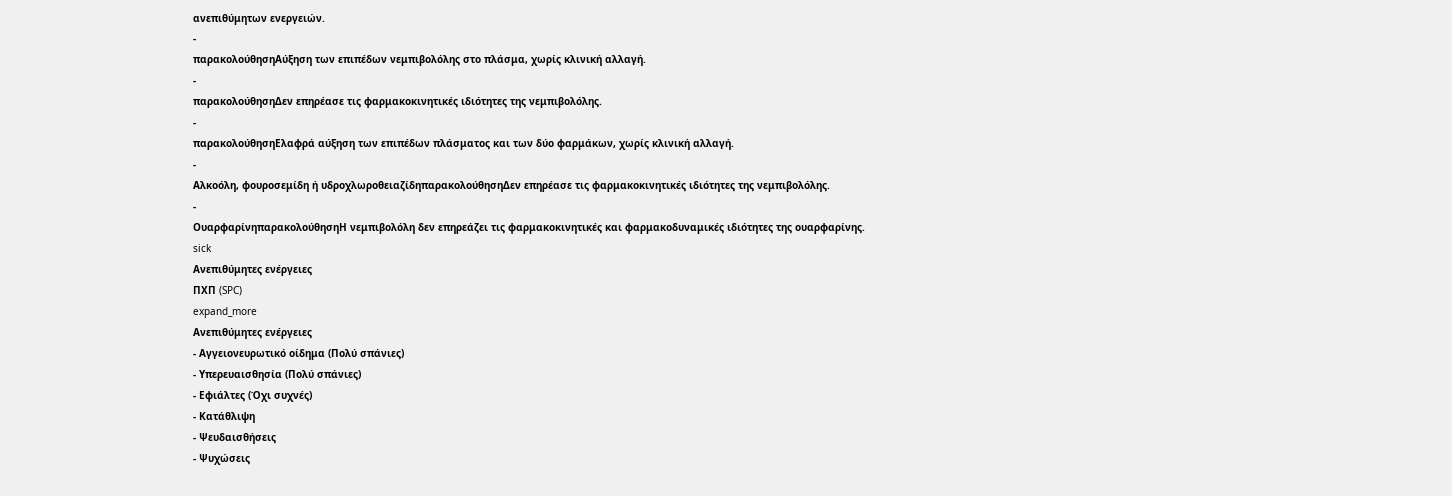ανεπιθύμητων ενεργειών.
-
παρακολούθησηΑύξηση των επιπέδων νεμπιβολόλης στο πλάσμα, χωρίς κλινική αλλαγή.
-
παρακολούθησηΔεν επηρέασε τις φαρμακοκινητικές ιδιότητες της νεμπιβολόλης.
-
παρακολούθησηΕλαφρά αύξηση των επιπέδων πλάσματος και των δύο φαρμάκων, χωρίς κλινική αλλαγή.
-
Αλκοόλη, φουροσεμίδη ή υδροχλωροθειαζίδηπαρακολούθησηΔεν επηρέασε τις φαρμακοκινητικές ιδιότητες της νεμπιβολόλης.
-
ΟυαρφαρίνηπαρακολούθησηΗ νεμπιβολόλη δεν επηρεάζει τις φαρμακοκινητικές και φαρμακοδυναμικές ιδιότητες της ουαρφαρίνης.
sick
Ανεπιθύμητες ενέργειες
ΠΧΠ (SPC)
expand_more
Ανεπιθύμητες ενέργειες
- Αγγειονευρωτικό οίδημα (Πολύ σπάνιες)
- Υπερευαισθησία (Πολύ σπάνιες)
- Εφιάλτες (Όχι συχνές)
- Κατάθλιψη
- Ψευδαισθήσεις
- Ψυχώσεις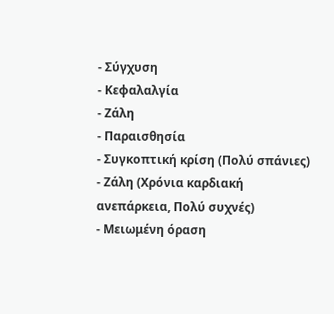- Σύγχυση
- Κεφαλαλγία
- Ζάλη
- Παραισθησία
- Συγκοπτική κρίση (Πολύ σπάνιες)
- Ζάλη (Χρόνια καρδιακή ανεπάρκεια, Πολύ συχνές)
- Μειωμένη όραση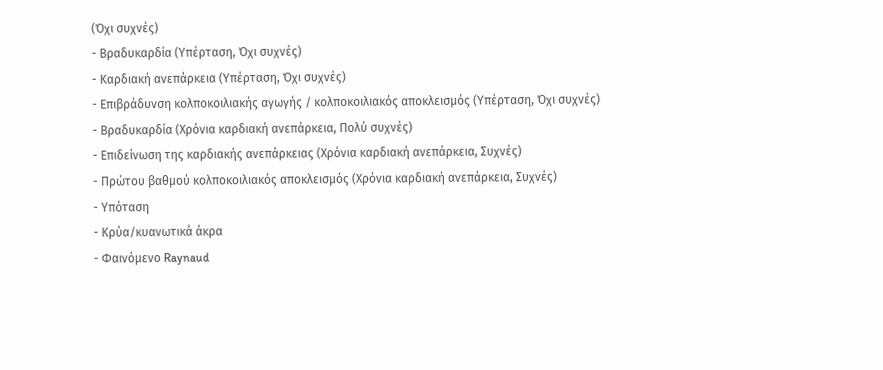(Όχι συχνές)
- Βραδυκαρδία (Υπέρταση, Όχι συχνές)
- Καρδιακή ανεπάρκεια (Υπέρταση, Όχι συχνές)
- Επιβράδυνση κολποκοιλιακής αγωγής / κολποκοιλιακός αποκλεισμός (Υπέρταση, Όχι συχνές)
- Βραδυκαρδία (Χρόνια καρδιακή ανεπάρκεια, Πολύ συχνές)
- Επιδείνωση της καρδιακής ανεπάρκειας (Χρόνια καρδιακή ανεπάρκεια, Συχνές)
- Πρώτου βαθμού κολποκοιλιακός αποκλεισμός (Χρόνια καρδιακή ανεπάρκεια, Συχνές)
- Υπόταση
- Κρύα/κυανωτικά άκρα
- Φαινόμενο Raynaud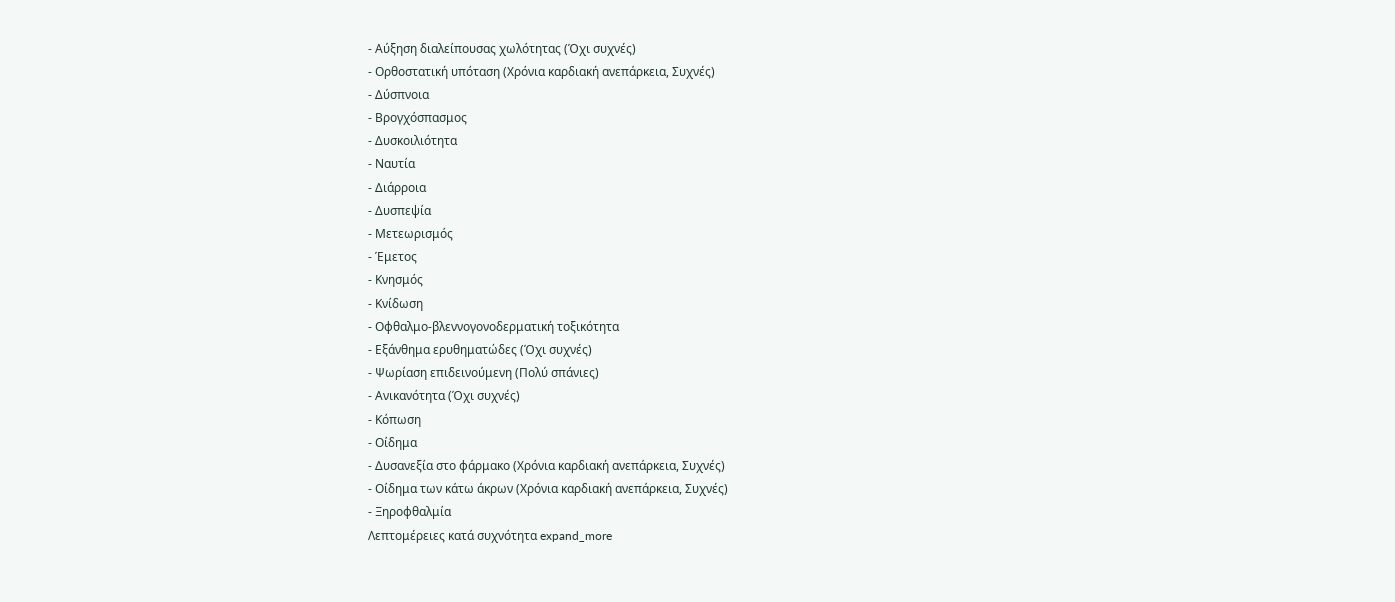- Αύξηση διαλείπουσας χωλότητας (Όχι συχνές)
- Ορθοστατική υπόταση (Χρόνια καρδιακή ανεπάρκεια, Συχνές)
- Δύσπνοια
- Βρογχόσπασμος
- Δυσκοιλιότητα
- Ναυτία
- Διάρροια
- Δυσπεψία
- Μετεωρισμός
- Έμετος
- Κνησμός
- Κνίδωση
- Οφθαλμο-βλεννογονοδερματική τοξικότητα
- Εξάνθημα ερυθηματώδες (Όχι συχνές)
- Ψωρίαση επιδεινούμενη (Πολύ σπάνιες)
- Ανικανότητα (Όχι συχνές)
- Κόπωση
- Οίδημα
- Δυσανεξία στο φάρμακο (Χρόνια καρδιακή ανεπάρκεια, Συχνές)
- Οίδημα των κάτω άκρων (Χρόνια καρδιακή ανεπάρκεια, Συχνές)
- Ξηροφθαλμία
Λεπτομέρειες κατά συχνότητα expand_more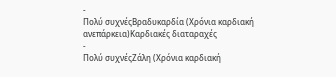-
Πολύ συχνέςΒραδυκαρδία (Χρόνια καρδιακή ανεπάρκεια)Καρδιακές διαταραχές
-
Πολύ συχνέςΖάλη (Χρόνια καρδιακή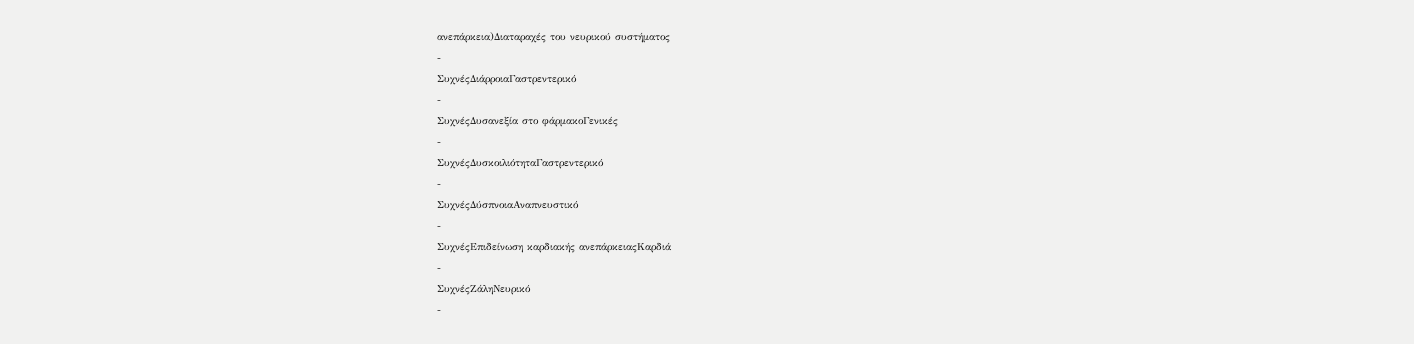ανεπάρκεια)Διαταραχές του νευρικού συστήματος
-
ΣυχνέςΔιάρροιαΓαστρεντερικό
-
ΣυχνέςΔυσανεξία στο φάρμακοΓενικές
-
ΣυχνέςΔυσκοιλιότηταΓαστρεντερικό
-
ΣυχνέςΔύσπνοιαΑναπνευστικό
-
ΣυχνέςΕπιδείνωση καρδιακής ανεπάρκειαςΚαρδιά
-
ΣυχνέςΖάληΝευρικό
-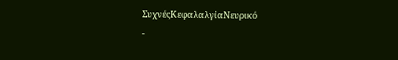ΣυχνέςΚεφαλαλγίαΝευρικό
-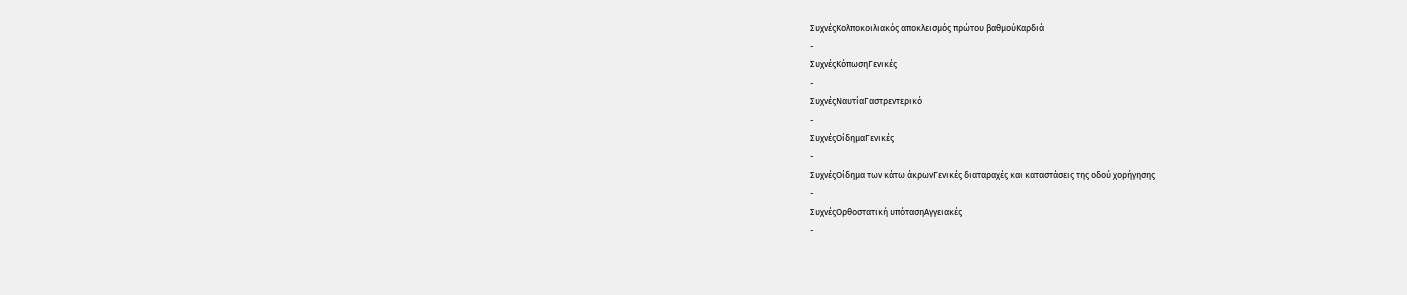ΣυχνέςΚολποκοιλιακός αποκλεισμός πρώτου βαθμούΚαρδιά
-
ΣυχνέςΚόπωσηΓενικές
-
ΣυχνέςΝαυτίαΓαστρεντερικό
-
ΣυχνέςΟίδημαΓενικές
-
ΣυχνέςΟίδημα των κάτω άκρωνΓενικές διαταραχές και καταστάσεις της οδού χορήγησης
-
ΣυχνέςΟρθοστατική υπότασηΑγγειακές
-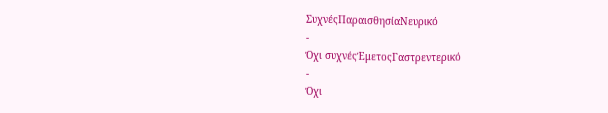ΣυχνέςΠαραισθησίαΝευρικό
-
Όχι συχνέςΈμετοςΓαστρεντερικό
-
Όχι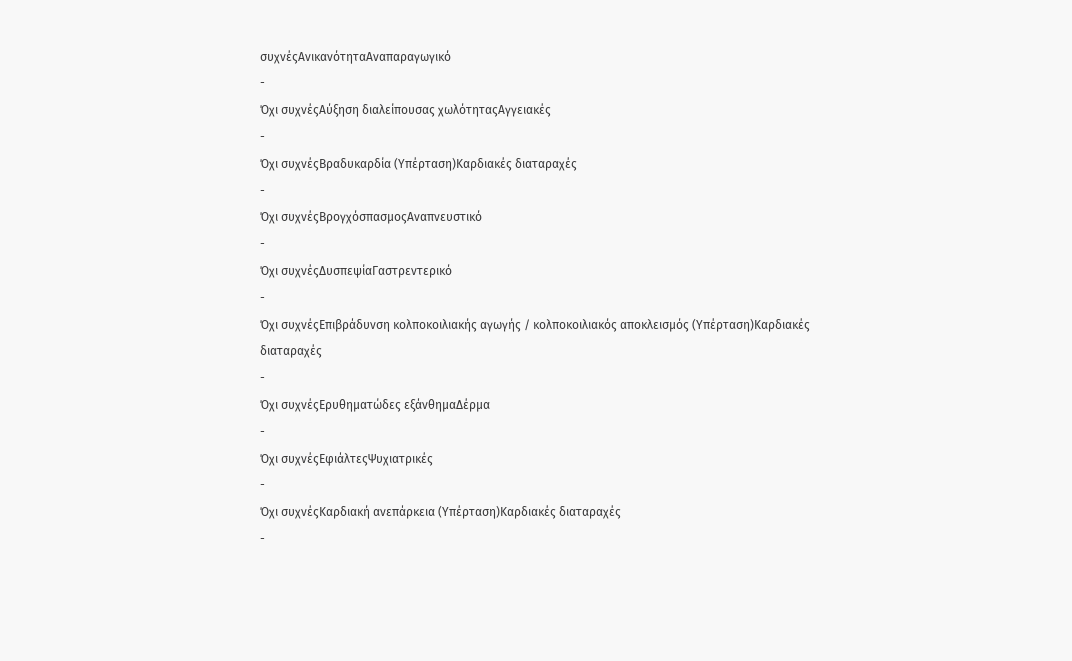συχνέςΑνικανότηταΑναπαραγωγικό
-
Όχι συχνέςΑύξηση διαλείπουσας χωλότηταςΑγγειακές
-
Όχι συχνέςΒραδυκαρδία (Υπέρταση)Καρδιακές διαταραχές
-
Όχι συχνέςΒρογχόσπασμοςΑναπνευστικό
-
Όχι συχνέςΔυσπεψίαΓαστρεντερικό
-
Όχι συχνέςΕπιβράδυνση κολποκοιλιακής αγωγής / κολποκοιλιακός αποκλεισμός (Υπέρταση)Καρδιακές διαταραχές
-
Όχι συχνέςΕρυθηματώδες εξάνθημαΔέρμα
-
Όχι συχνέςΕφιάλτεςΨυχιατρικές
-
Όχι συχνέςΚαρδιακή ανεπάρκεια (Υπέρταση)Καρδιακές διαταραχές
-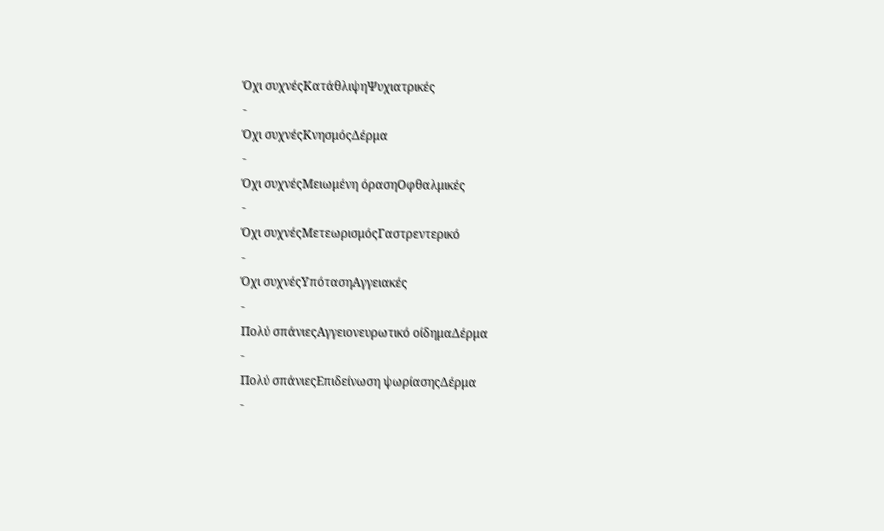Όχι συχνέςΚατάθλιψηΨυχιατρικές
-
Όχι συχνέςΚνησμόςΔέρμα
-
Όχι συχνέςΜειωμένη όρασηΟφθαλμικές
-
Όχι συχνέςΜετεωρισμόςΓαστρεντερικό
-
Όχι συχνέςΥπότασηΑγγειακές
-
Πολύ σπάνιεςΑγγειονευρωτικό οίδημαΔέρμα
-
Πολύ σπάνιεςΕπιδείνωση ψωρίασηςΔέρμα
-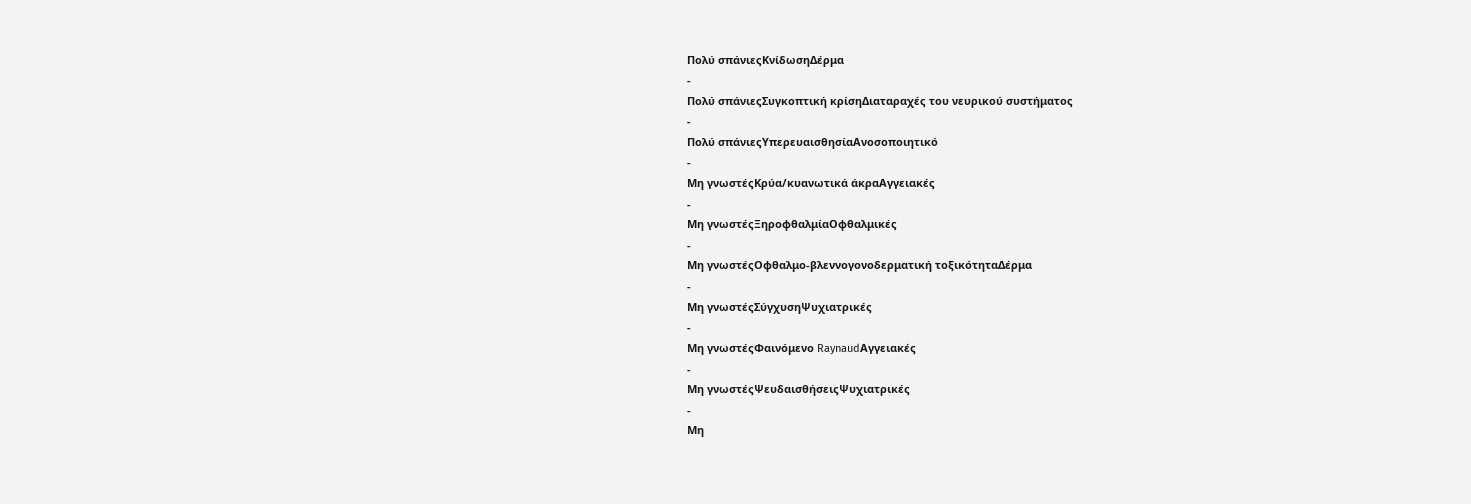Πολύ σπάνιεςΚνίδωσηΔέρμα
-
Πολύ σπάνιεςΣυγκοπτική κρίσηΔιαταραχές του νευρικού συστήματος
-
Πολύ σπάνιεςΥπερευαισθησίαΑνοσοποιητικό
-
Μη γνωστέςΚρύα/κυανωτικά άκραΑγγειακές
-
Μη γνωστέςΞηροφθαλμίαΟφθαλμικές
-
Μη γνωστέςΟφθαλμο-βλεννογονοδερματική τοξικότηταΔέρμα
-
Μη γνωστέςΣύγχυσηΨυχιατρικές
-
Μη γνωστέςΦαινόμενο RaynaudΑγγειακές
-
Μη γνωστέςΨευδαισθήσειςΨυχιατρικές
-
Μη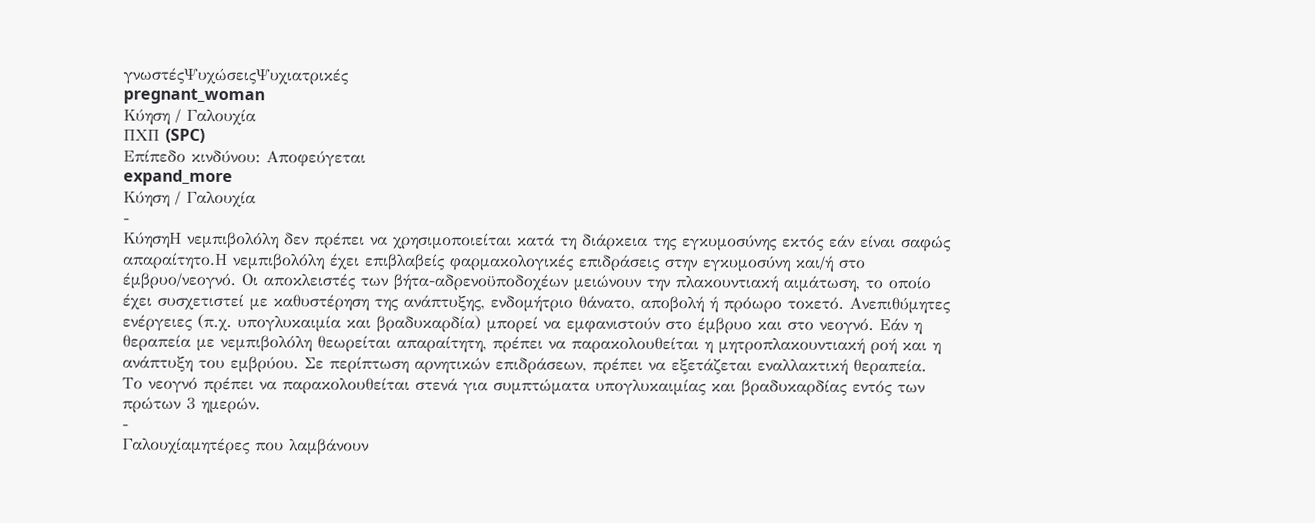γνωστέςΨυχώσειςΨυχιατρικές
pregnant_woman
Κύηση / Γαλουχία
ΠΧΠ (SPC)
Επίπεδο κινδύνου: Αποφεύγεται
expand_more
Κύηση / Γαλουχία
-
ΚύησηΗ νεμπιβολόλη δεν πρέπει να χρησιμοποιείται κατά τη διάρκεια της εγκυμοσύνης εκτός εάν είναι σαφώς απαραίτητο.Η νεμπιβολόλη έχει επιβλαβείς φαρμακολογικές επιδράσεις στην εγκυμοσύνη και/ή στο έμβρυο/νεογνό. Οι αποκλειστές των βήτα-αδρενοϋποδοχέων μειώνουν την πλακουντιακή αιμάτωση, το οποίο έχει συσχετιστεί με καθυστέρηση της ανάπτυξης, ενδομήτριο θάνατο, αποβολή ή πρόωρο τοκετό. Ανεπιθύμητες ενέργειες (π.χ. υπογλυκαιμία και βραδυκαρδία) μπορεί να εμφανιστούν στο έμβρυο και στο νεογνό. Εάν η θεραπεία με νεμπιβολόλη θεωρείται απαραίτητη, πρέπει να παρακολουθείται η μητροπλακουντιακή ροή και η ανάπτυξη του εμβρύου. Σε περίπτωση αρνητικών επιδράσεων, πρέπει να εξετάζεται εναλλακτική θεραπεία. Το νεογνό πρέπει να παρακολουθείται στενά για συμπτώματα υπογλυκαιμίας και βραδυκαρδίας εντός των πρώτων 3 ημερών.
-
Γαλουχίαμητέρες που λαμβάνουν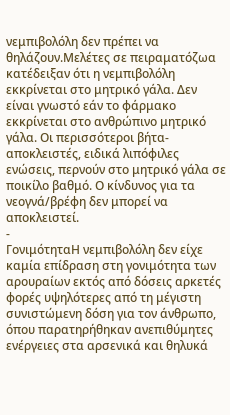νεμπιβολόλη δεν πρέπει να θηλάζουν.Μελέτες σε πειραματόζωα κατέδειξαν ότι η νεμπιβολόλη εκκρίνεται στο μητρικό γάλα. Δεν είναι γνωστό εάν το φάρμακο εκκρίνεται στο ανθρώπινο μητρικό γάλα. Οι περισσότεροι βήτα-αποκλειστές, ειδικά λιπόφιλες ενώσεις, περνούν στο μητρικό γάλα σε ποικίλο βαθμό. Ο κίνδυνος για τα νεογνά/βρέφη δεν μπορεί να αποκλειστεί.
-
ΓονιμότηταΗ νεμπιβολόλη δεν είχε καμία επίδραση στη γονιμότητα των αρουραίων εκτός από δόσεις αρκετές φορές υψηλότερες από τη μέγιστη συνιστώμενη δόση για τον άνθρωπο, όπου παρατηρήθηκαν ανεπιθύμητες ενέργειες στα αρσενικά και θηλυκά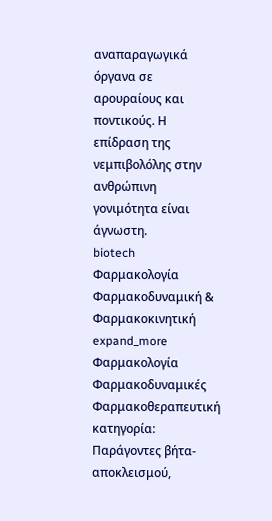αναπαραγωγικά όργανα σε αρουραίους και ποντικούς. Η επίδραση της νεμπιβολόλης στην ανθρώπινη γονιμότητα είναι άγνωστη.
biotech
Φαρμακολογία
Φαρμακοδυναμική & Φαρμακοκινητική
expand_more
Φαρμακολογία
Φαρμακοδυναμικές
Φαρμακοθεραπευτική κατηγορία: Παράγοντες βήτα-αποκλεισμού,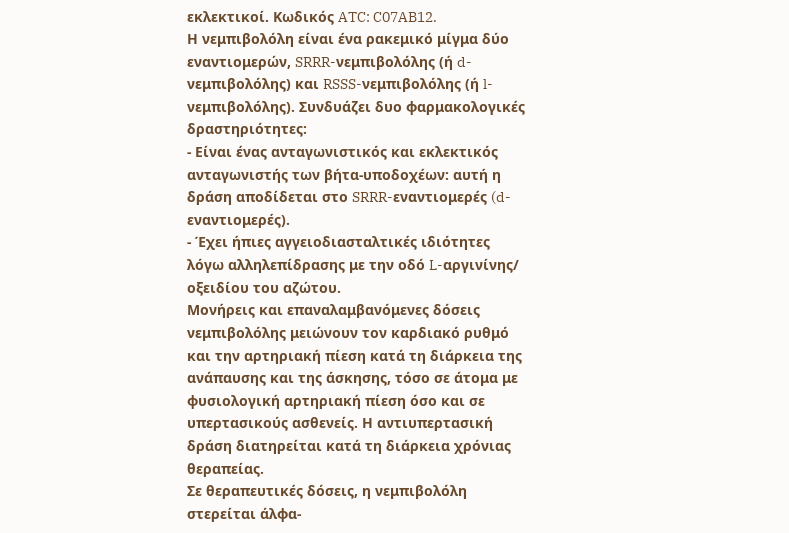εκλεκτικοί. Κωδικός ATC: C07AB12.
Η νεμπιβολόλη είναι ένα ρακεμικό μίγμα δύο εναντιομερών, SRRR-νεμπιβολόλης (ή d-νεμπιβολόλης) και RSSS-νεμπιβολόλης (ή l-νεμπιβολόλης). Συνδυάζει δυο φαρμακολογικές δραστηριότητες:
- Είναι ένας ανταγωνιστικός και εκλεκτικός ανταγωνιστής των βήτα-υποδοχέων: αυτή η δράση αποδίδεται στο SRRR-εναντιομερές (d-εναντιομερές).
- Έχει ήπιες αγγειοδιασταλτικές ιδιότητες λόγω αλληλεπίδρασης με την οδό L-αργινίνης/ οξειδίου του αζώτου.
Μονήρεις και επαναλαμβανόμενες δόσεις νεμπιβολόλης μειώνουν τον καρδιακό ρυθμό και την αρτηριακή πίεση κατά τη διάρκεια της ανάπαυσης και της άσκησης, τόσο σε άτομα με φυσιολογική αρτηριακή πίεση όσο και σε υπερτασικούς ασθενείς. Η αντιυπερτασική δράση διατηρείται κατά τη διάρκεια χρόνιας θεραπείας.
Σε θεραπευτικές δόσεις, η νεμπιβολόλη στερείται άλφα-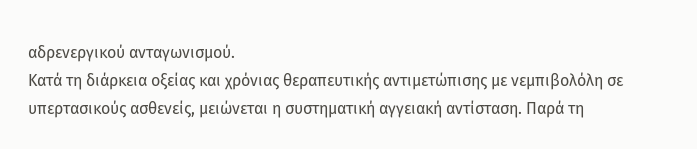αδρενεργικού ανταγωνισμού.
Κατά τη διάρκεια οξείας και χρόνιας θεραπευτικής αντιμετώπισης με νεμπιβολόλη σε υπερτασικούς ασθενείς, μειώνεται η συστηματική αγγειακή αντίσταση. Παρά τη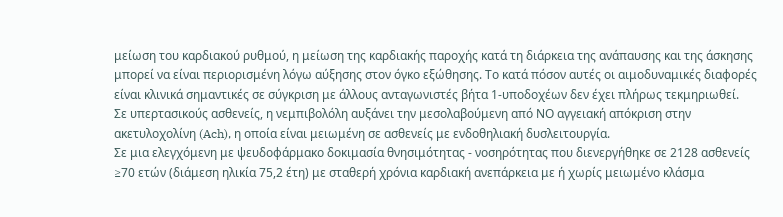μείωση του καρδιακού ρυθμού, η μείωση της καρδιακής παροχής κατά τη διάρκεια της ανάπαυσης και της άσκησης μπορεί να είναι περιορισμένη λόγω αύξησης στον όγκο εξώθησης. Το κατά πόσον αυτές οι αιμοδυναμικές διαφορές είναι κλινικά σημαντικές σε σύγκριση με άλλους ανταγωνιστές βήτα 1-υποδοχέων δεν έχει πλήρως τεκμηριωθεί.
Σε υπερτασικούς ασθενείς, η νεμπιβολόλη αυξάνει την μεσολαβούμενη από ΝΟ αγγειακή απόκριση στην ακετυλοχολίνη (Ach), η οποία είναι μειωμένη σε ασθενείς με ενδοθηλιακή δυσλειτουργία.
Σε μια ελεγχόμενη με ψευδοφάρμακο δοκιμασία θνησιμότητας - νοσηρότητας που διενεργήθηκε σε 2128 ασθενείς ≥70 ετών (διάμεση ηλικία 75,2 έτη) με σταθερή χρόνια καρδιακή ανεπάρκεια με ή χωρίς μειωμένο κλάσμα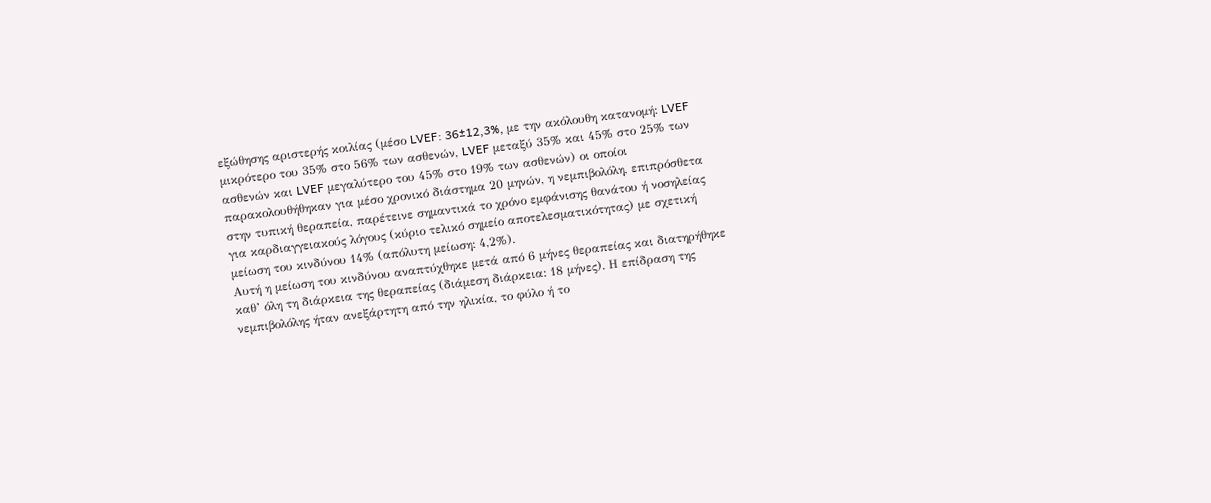εξώθησης αριστερής κοιλίας (μέσο LVEF: 36±12,3%, με την ακόλουθη κατανομή: LVEF μικρότερο του 35% στο 56% των ασθενών, LVEF μεταξύ 35% και 45% στο 25% των ασθενών και LVEF μεγαλύτερο του 45% στο 19% των ασθενών) οι οποίοι παρακολουθήθηκαν για μέσο χρονικό διάστημα 20 μηνών, η νεμπιβολόλη, επιπρόσθετα στην τυπική θεραπεία, παρέτεινε σημαντικά το χρόνο εμφάνισης θανάτου ή νοσηλείας για καρδιαγγειακούς λόγους (κύριο τελικό σημείο αποτελεσματικότητας) με σχετική μείωση του κινδύνου 14% (απόλυτη μείωση: 4,2%).
Αυτή η μείωση του κινδύνου αναπτύχθηκε μετά από 6 μήνες θεραπείας και διατηρήθηκε καθ’ όλη τη διάρκεια της θεραπείας (διάμεση διάρκεια: 18 μήνες). Η επίδραση της νεμπιβολόλης ήταν ανεξάρτητη από την ηλικία, το φύλο ή το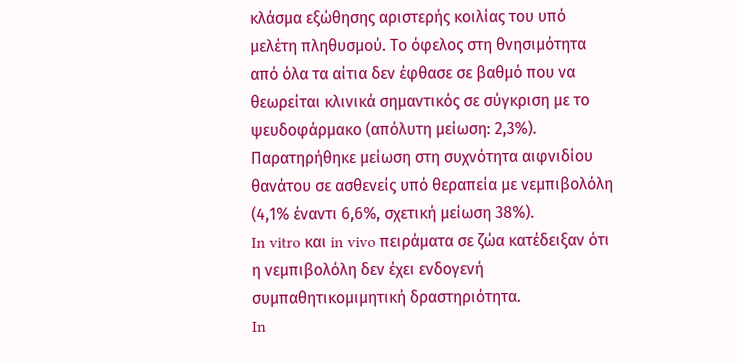κλάσμα εξώθησης αριστερής κοιλίας του υπό μελέτη πληθυσμού. Το όφελος στη θνησιμότητα από όλα τα αίτια δεν έφθασε σε βαθμό που να θεωρείται κλινικά σημαντικός σε σύγκριση με το ψευδοφάρμακο (απόλυτη μείωση: 2,3%).
Παρατηρήθηκε μείωση στη συχνότητα αιφνιδίου θανάτου σε ασθενείς υπό θεραπεία με νεμπιβολόλη (4,1% έναντι 6,6%, σχετική μείωση 38%).
In vitro και in vivo πειράματα σε ζώα κατέδειξαν ότι η νεμπιβολόλη δεν έχει ενδογενή συμπαθητικομιμητική δραστηριότητα.
In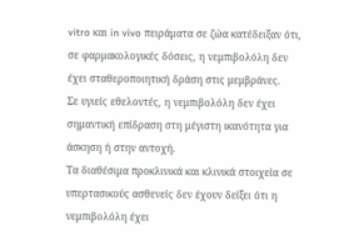vitro και in vivo πειράματα σε ζώα κατέδειξαν ότι, σε φαρμακολογικές δόσεις, η νεμπιβολόλη δεν έχει σταθεροποιητική δράση στις μεμβράνες.
Σε υγιείς εθελοντές, η νεμπιβολόλη δεν έχει σημαντική επίδραση στη μέγιστη ικανότητα για άσκηση ή στην αντοχή.
Τα διαθέσιμα προκλινικά και κλινικά στοιχεία σε υπερτασικούς ασθενείς δεν έχουν δείξει ότι η νεμπιβολόλη έχει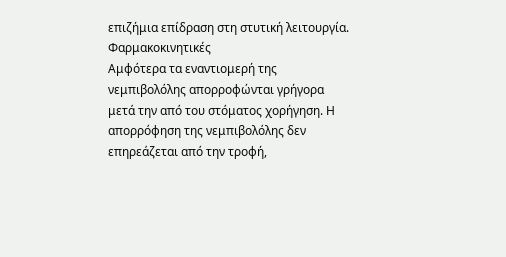επιζήμια επίδραση στη στυτική λειτουργία.
Φαρμακοκινητικές
Αμφότερα τα εναντιομερή της νεμπιβολόλης απορροφώνται γρήγορα μετά την από του στόματος χορήγηση. Η απορρόφηση της νεμπιβολόλης δεν επηρεάζεται από την τροφή,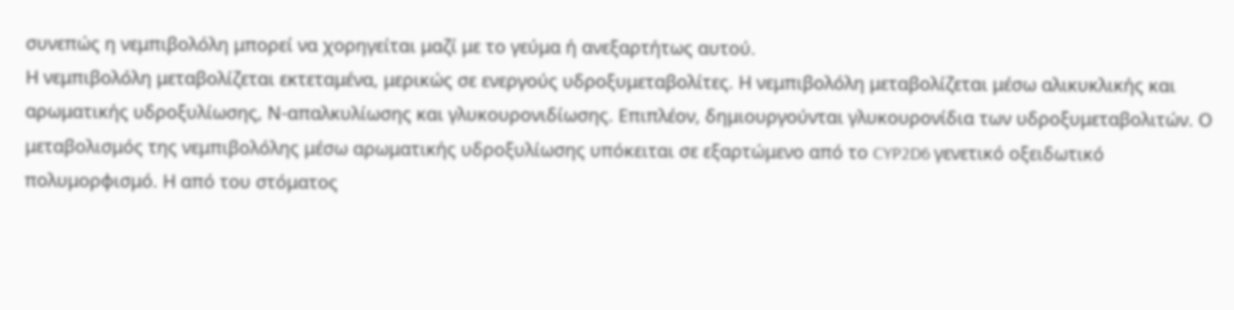συνεπώς η νεμπιβολόλη μπορεί να χορηγείται μαζί με το γεύμα ή ανεξαρτήτως αυτού.
Η νεμπιβολόλη μεταβολίζεται εκτεταμένα, μερικώς σε ενεργούς υδροξυμεταβολίτες. Η νεμπιβολόλη μεταβολίζεται μέσω αλικυκλικής και αρωματικής υδροξυλίωσης, Ν-απαλκυλίωσης και γλυκουρονιδίωσης. Επιπλέον, δημιουργούνται γλυκουρονίδια των υδροξυμεταβολιτών. Ο μεταβολισμός της νεμπιβολόλης μέσω αρωματικής υδροξυλίωσης υπόκειται σε εξαρτώμενο από το CYP2D6 γενετικό οξειδωτικό πολυμορφισμό. Η από του στόματος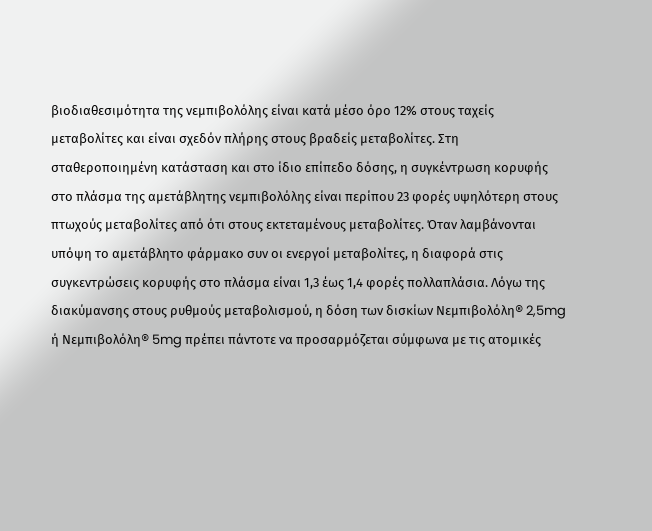βιοδιαθεσιμότητα της νεμπιβολόλης είναι κατά μέσο όρο 12% στους ταχείς μεταβολίτες και είναι σχεδόν πλήρης στους βραδείς μεταβολίτες. Στη σταθεροποιημένη κατάσταση και στο ίδιο επίπεδο δόσης, η συγκέντρωση κορυφής στο πλάσμα της αμετάβλητης νεμπιβολόλης είναι περίπου 23 φορές υψηλότερη στους πτωχούς μεταβολίτες από ότι στους εκτεταμένους μεταβολίτες. Όταν λαμβάνονται υπόψη το αμετάβλητο φάρμακο συν οι ενεργοί μεταβολίτες, η διαφορά στις συγκεντρώσεις κορυφής στο πλάσμα είναι 1,3 έως 1,4 φορές πολλαπλάσια. Λόγω της διακύμανσης στους ρυθμούς μεταβολισμού, η δόση των δισκίων Νεμπιβολόλη® 2,5mg ή Νεμπιβολόλη® 5mg πρέπει πάντοτε να προσαρμόζεται σύμφωνα με τις ατομικές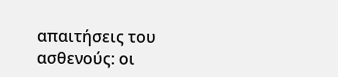απαιτήσεις του ασθενούς: οι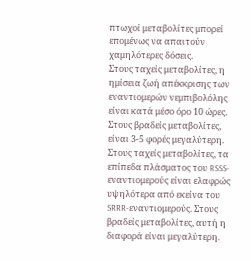πτωχοί μεταβολίτες μπορεί επομένως να απαιτούν χαμηλότερες δόσεις.
Στους ταχείς μεταβολίτες, η ημίσεια ζωή απέκκρισης των εναντιομερών νεμπιβολόλης είναι κατά μέσο όρο 10 ώρες. Στους βραδείς μεταβολίτες, είναι 3-5 φορές μεγαλύτερη. Στους ταχείς μεταβολίτες, τα επίπεδα πλάσματος του RSSS-εναντιομερούς είναι ελαφρώς υψηλότερα από εκείνα του SRRR-εναντιομερούς. Στους βραδείς μεταβολίτες, αυτή η διαφορά είναι μεγαλύτερη.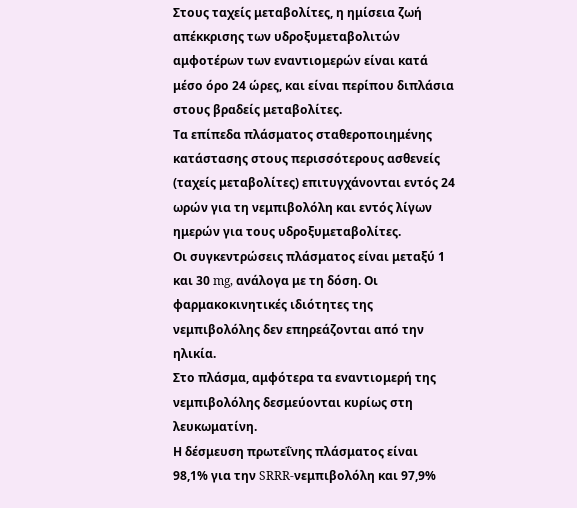Στους ταχείς μεταβολίτες, η ημίσεια ζωή απέκκρισης των υδροξυμεταβολιτών αμφοτέρων των εναντιομερών είναι κατά μέσο όρο 24 ώρες, και είναι περίπου διπλάσια στους βραδείς μεταβολίτες.
Τα επίπεδα πλάσματος σταθεροποιημένης κατάστασης στους περισσότερους ασθενείς (ταχείς μεταβολίτες) επιτυγχάνονται εντός 24 ωρών για τη νεμπιβολόλη και εντός λίγων ημερών για τους υδροξυμεταβολίτες.
Οι συγκεντρώσεις πλάσματος είναι μεταξύ 1 και 30 mg, ανάλογα με τη δόση. Οι φαρμακοκινητικές ιδιότητες της νεμπιβολόλης δεν επηρεάζονται από την ηλικία.
Στο πλάσμα, αμφότερα τα εναντιομερή της νεμπιβολόλης δεσμεύονται κυρίως στη λευκωματίνη.
Η δέσμευση πρωτεΐνης πλάσματος είναι 98,1% για την SRRR-νεμπιβολόλη και 97,9%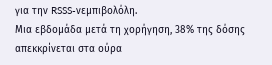για την RSSS-νεμπιβολόλη.
Μια εβδομάδα μετά τη χορήγηση, 38% της δόσης απεκκρίνεται στα ούρα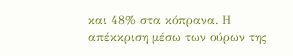και 48% στα κόπρανα. Η απέκκριση μέσω των ούρων της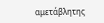αμετάβλητης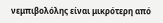νεμπιβολόλης είναι μικρότερη από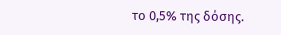το 0,5% της δόσης.